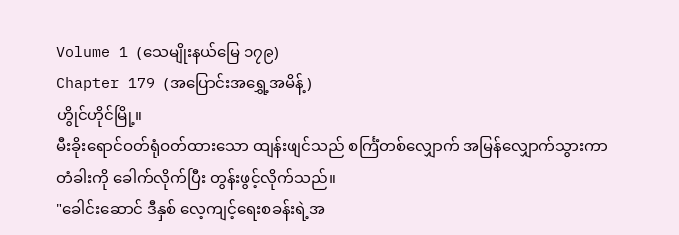Volume 1 (သေမျိုးနယ်မြေ ၁၇၉)
Chapter 179 (အပြောင်းအရွှေ့အမိန့်)
ဟွိုင်ဟိုင်မြို့။
မီးခိုးရောင်ဝတ်ရုံဝတ်ထားသော ထျန်းဖျင်သည် စင်္ကြံတစ်လျှောက် အမြန်လျှောက်သွားကာ တံခါးကို ခေါက်လိုက်ပြီး တွန်းဖွင့်လိုက်သည်။
"ခေါင်းဆောင် ဒီနှစ် လေ့ကျင့်ရေးစခန်းရဲ့အ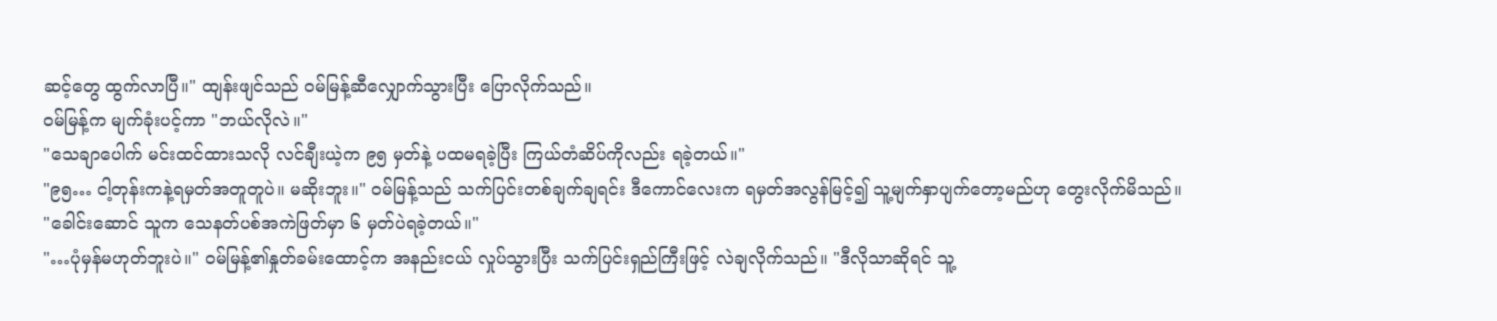ဆင့်တွေ ထွက်လာပြီ။" ထျန်းဖျင်သည် ဝမ်မြန့်ဆီလျှောက်သွားပြီး ပြောလိုက်သည်။
ဝမ်မြန့်က မျက်ခုံးပင့်ကာ "ဘယ်လိုလဲ။"
"သေချာပေါက် မင်းထင်ထားသလို လင်ချီးယဲ့က ၉၅ မှတ်နဲ့ ပထမရခဲ့ပြီး ကြယ်တံဆိပ်ကိုလည်း ရခဲ့တယ်။"
"၉၅… ငါ့တုန်းကနဲ့ရမှတ်အတူတူပဲ။ မဆိုးဘူး။" ဝမ်မြန့်သည် သက်ပြင်းတစ်ချက်ချရင်း ဒီကောင်လေးက ရမှတ်အလွန်မြင့်၍ သူ့မျက်နှာပျက်တော့မည်ဟု တွေးလိုက်မိသည်။
"ခေါင်းဆောင် သူက သေနတ်ပစ်အကဲဖြတ်မှာ ၆ မှတ်ပဲရခဲ့တယ်။"
"…ပုံမှန်မဟုတ်ဘူးပဲ။" ဝမ်မြန့်၏နှုတ်ခမ်းထောင့်က အနည်းငယ် လှုပ်သွားပြီး သက်ပြင်းရှည်ကြီးဖြင့် လဲချလိုက်သည်။ "ဒီလိုသာဆိုရင် သူ့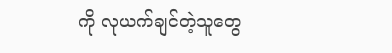ကို လုယက်ချင်တဲ့သူတွေ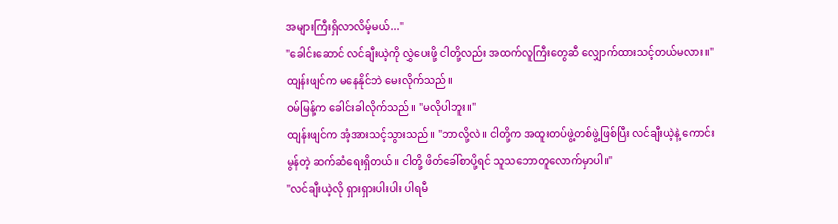အများကြီးရှိလာလိမ့်မယ်..."
"ခေါင်းဆောင် လင်ချီးယဲ့ကို လွှဲပေးဖို့ ငါတို့လည်း အထက်လူကြီးတွေဆီ လျှောက်ထားသင့်တယ်မလား။" ထျန်းဖျင်က မနေနိုင်ဘဲ မေးလိုက်သည်။
ဝမ်မြန့်က ခေါင်းခါလိုက်သည်။ "မလိုပါဘူး။"
ထျန်းဖျင်က အံ့အားသင့်သွားသည်။ "ဘာလို့လဲ။ ငါတို့က အထူးတပ်ဖွဲ့တစ်ဖွဲ့ဖြစ်ပြီး လင်ချီးယဲ့နဲ့ ကောင်းမွန်တဲ့ ဆက်ဆံရေးရှိတယ်။ ငါတို့ ဖိတ်ခေါ်စာပို့ရင် သူသဘောတူလောက်မှာပါ။"
"လင်ချီးယဲ့လို ရှားရှားပါးပါး ပါရမီ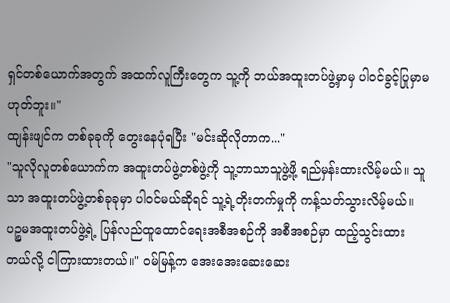ရှင်တစ်ယောက်အတွက် အထက်လူကြီးတွေက သူ့ကို ဘယ်အထူးတပ်ဖွဲ့မှာမှ ပါဝင်ခွင့်ပြုမှာမဟုတ်ဘူး။"
ထျန်းဖျင်က တစ်ခုခုကို တွေးနေပုံရပြီး "မင်းဆိုလိုတာက..."
"သူလိုလူတစ်ယောက်က အထူးတပ်ဖွဲ့တစ်ဖွဲ့ကို သူ့ဘာသာသူဖွဲ့ဖို့ ရည်မှန်းထားလိမ့်မယ်။ သူသာ အထူးတပ်ဖွဲ့တစ်ခုခုမှာ ပါဝင်မယ်ဆိုရင် သူ့ရဲ့တိုးတက်မှုကို ကန့်သတ်သွားလိမ့်မယ်။ ပဉ္စမအထူးတပ်ဖွဲ့ရဲ့ ပြန်လည်ထူထောင်ရေးအစီအစဉ်ကို အစီအစဉ်မှာ ထည့်သွင်းထားတယ်လို့ ငါကြားထားတယ်။" ဝမ်မြန့်က အေးအေးဆေးဆေး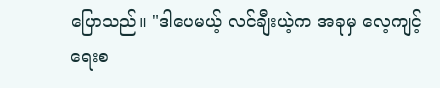ပြောသည်။ "ဒါပေမယ့် လင်ချီးယဲ့က အခုမှ လေ့ကျင့်ရေးစ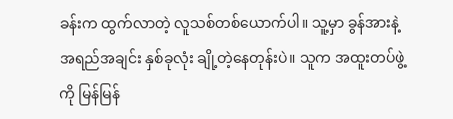ခန်းက ထွက်လာတဲ့ လူသစ်တစ်ယောက်ပါ။ သူ့မှာ ခွန်အားနဲ့ အရည်အချင်း နှစ်ခုလုံး ချို့တဲ့နေတုန်းပဲ။ သူက အထူးတပ်ဖွဲ့ကို မြန်မြန်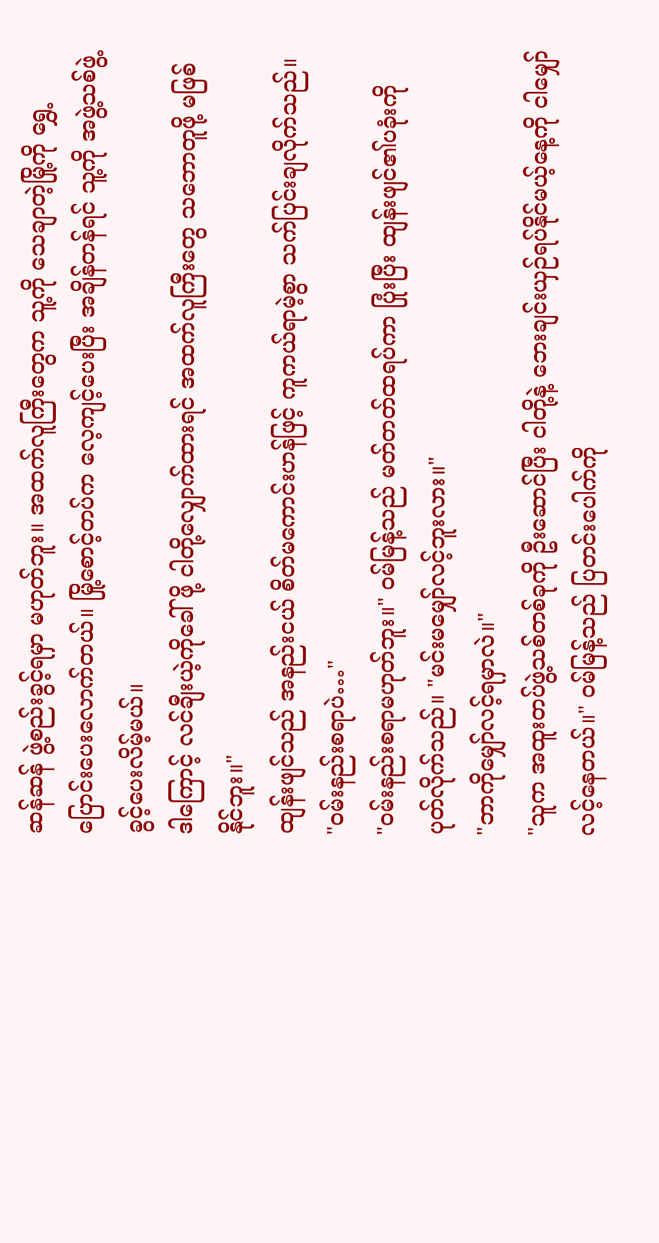ဆန်ဆန် ဖွဲ့စည်းခွင့်ရမှာ မဟုတ်ဘူး။ အထက်လူကြီးတွေက သူ့ကို သေချာတဲ့မြို့ကို ရွှေ့ပြောင်းပေးလောက်တယ်။ မြို့စောင့်တပ်က လေ့ကျင့်ပေးပြီး အချိန်တန်ရင် သူ့ကို အဖွဲ့သစ်ဖွဲ့ခွင့်ပေးလိမ့်မယ်။
ဒါကြောင့် လင်ချီးယဲ့ကိုခေါ်ဖို့ ငါတို့လျှောက်ထားရင် အထက်လူကြီးတွေ သဘောတူဖို့ မဖြစ်နိုင်ဘူး။"
ထျန်းဖျင်သည် အနည်းငယ် စိတ်မကောင်းဟန်ဖြင့် ကူကယ်ရာမဲ့စွာ သက်ပြင်းချလိုက်သည်။
"ဝမ်းနည်းစရာပဲ…"
"ဝမ်းနည်းစရာမဟုတ်ဘူး။" ဝမ်မြန့်သည် မတ်တတ်ထရပ်ကာ ပြုံးပြီး ထျန်းဖျင်၏ပခုံးကို ပုတ်လိုက်သည်။ "မင်းမမျှော်လင့်ဘူးလား။"
"ဘာကိုမျှော်လင့်ရမှာလဲ။"
"သူက အထူးတပ်ဖွဲ့သစ်တစ်ခုကို ဦးဆောင်ပြီး ငါတို့နဲ့ ဘေးချင်းယှဉ်ရပ်နိုင်မယ့်နေ့ကို ငါမျှော်လင့်နေတယ်။" ဝမ်မြန့်သည် ပြတင်းပေါက်ကို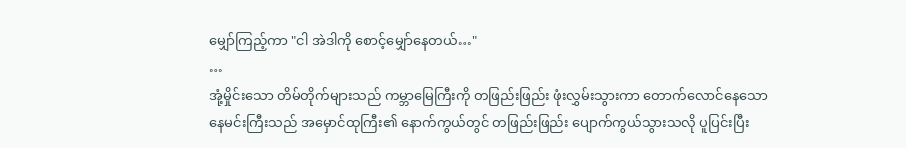မျှော်ကြည့်ကာ "ငါ အဲဒါကို စောင့်မျှော်နေတယ်…"
…
အုံ့မှိုင်းသော တိမ်တိုက်များသည် ကမ္ဘာမြေကြီးကို တဖြည်းဖြည်း ဖုံးလွှမ်းသွားကာ တောက်လောင်နေသော နေမင်းကြီးသည် အမှောင်ထုကြီး၏ နောက်ကွယ်တွင် တဖြည်းဖြည်း ပျောက်ကွယ်သွားသလို ပူပြင်းပြီး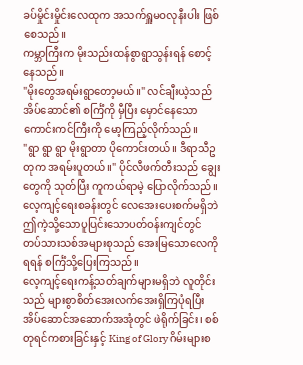ခပ်မှိုင်းမှိုင်းလေထုက အသက်ရှူမဝလုနီးပါး ဖြစ်စေသည်။
ကမ္ဘာကြီးက မိုးသည်းထန်စွာရွာသွန်းရန် စောင့်နေသည်။
"မိုးတွေအရမ်းရွာတော့မယ်။" လင်ချီးယဲ့သည် အိပ်ဆောင်၏ စင်္ကြံကို မှီပြီး မှောင်နေသော ကောင်းကင်ကြီးကို မော့ကြည့်လိုက်သည်။
"ရွာ ရွာ ရွာ မိုးရွာတာ ပိုကောင်းတယ်။ ဒီရာသီဥတုက အရမ်းပူတယ်။" ပိုင်လီဖက်တီးသည် ချွေးတွေကို သုတ်ပြီး ကူကယ်ရာမဲ့ ပြောလိုက်သည်။
လေ့ကျင့်ရေးစခန်းတွင် လေအေးပေးစက်မရှိဘဲ ဤကဲ့သို့သောပူပြင်းသောပတ်ဝန်းကျင်တွင် တပ်သားသစ်အများစုသည် အေးမြသောလေကိုရရန် စင်္ကြံသို့ပြေးကြသည်။
လေ့ကျင့်ရေးကန့်သတ်ချက်များမရှိဘဲ လူတိုင်းသည် များစွာစိတ်အေးလက်အေးရှိကြပုံရပြီး အိပ်ဆောင်အဆောက်အအုံတွင် ဖဲရိုက်ခြင်း၊ စစ်တုရင်ကစားခြင်းနှင့် King of Glory ဂိမ်းများစ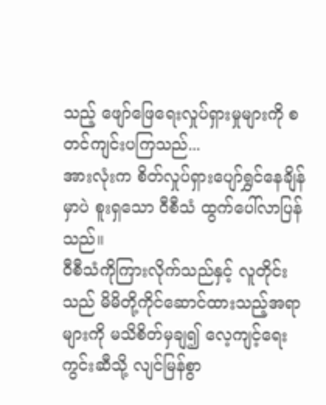သည့် ဖျော်ဖြေရေးလှုပ်ရှားမှုများကို စတင်ကျင်းပကြသည်...
အားလုံးက စိတ်လှုပ်ရှားပျော်ရွှင်နေချိန်မှာပဲ စူးရှသော ဝီစီသံ ထွက်ပေါ်လာပြန်သည်။
ဝီစီသံကိုကြားလိုက်သည်နှင့် လူတိုင်းသည် မိမိတို့ကိုင်ဆောင်ထားသည့်အရာများကို မသိစိတ်မှချ၍ လေ့ကျင့်ရေးကွင်းဆီသို့ လျင်မြန်စွာ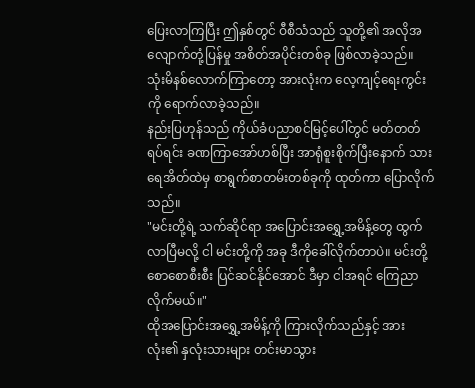ပြေးလာကြပြီး ဤနှစ်တွင် ဝီစီသံသည် သူတို့၏ အလိုအလျောက်တုံ့ပြန်မှု အစိတ်အပိုင်းတစ်ခု ဖြစ်လာခဲ့သည်။
သုံးမိနစ်လောက်ကြာတော့ အားလုံးက လေ့ကျင့်ရေးကွင်းကို ရောက်လာခဲ့သည်။
နည်းပြဟုန်သည် ကိုယ်ခံပညာစင်မြင့်ပေါ်တွင် မတ်တတ်ရပ်ရင်း ခဏကြာအော်ဟစ်ပြီး အာရုံစူးစိုက်ပြီးနောက် သားရေအိတ်ထဲမှ စာရွက်စာတမ်းတစ်ခုကို ထုတ်ကာ ပြောလိုက်သည်။
"မင်းတို့ရဲ့ သက်ဆိုင်ရာ အပြောင်းအရွှေ့အမိန့်တွေ ထွက်လာပြီမလို့ ငါ မင်းတို့ကို အခု ဒီကိုခေါ်လိုက်တာပဲ။ မင်းတို့ စောစောစီးစီး ပြင်ဆင်နိုင်အောင် ဒီမှာ ငါအရင် ကြေညာလိုက်မယ်။"
ထိုအပြောင်းအရွှေ့အမိန့်ကို ကြားလိုက်သည်နှင့် အားလုံး၏ နှလုံးသားများ တင်းမာသွား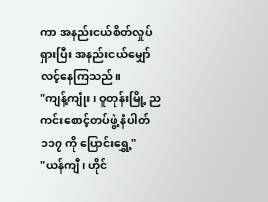ကာ အနည်းငယ်စိတ်လှုပ်ရှားပြီး အနည်းငယ်မျှော်လင့်နေကြသည်။
"ကျန့်ကျုံး၊ ဝူတုန်းမြို့ ညကင်းစောင့်တပ်ဖွဲ့ နံပါတ် ၁၁၇ ကို ပြောင်းရွှေ့"
"ယန်ကျီ၊ ဟိုင်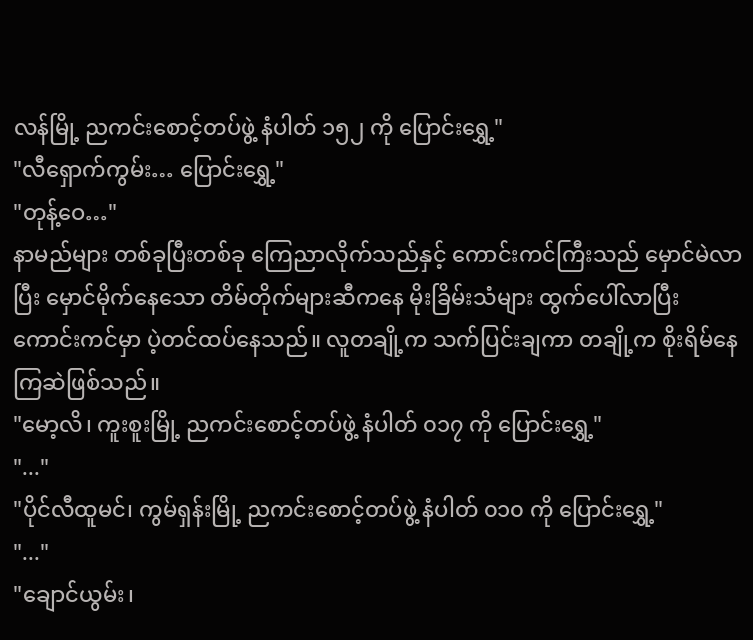လန်မြို့ ညကင်းစောင့်တပ်ဖွဲ့ နံပါတ် ၁၅၂ ကို ပြောင်းရွှေ့"
"လီရှောက်ကွမ်း… ပြောင်းရွှေ့"
"တုန့်ဝေ…"
နာမည်များ တစ်ခုပြီးတစ်ခု ကြေညာလိုက်သည်နှင့် ကောင်းကင်ကြီးသည် မှောင်မဲလာပြီး မှောင်မိုက်နေသော တိမ်တိုက်များဆီကနေ မိုးခြိမ်းသံများ ထွက်ပေါ်လာပြီး ကောင်းကင်မှာ ပဲ့တင်ထပ်နေသည်။ လူတချို့က သက်ပြင်းချကာ တချို့က စိုးရိမ်နေကြဆဲဖြစ်သည်။
"မော့လိ၊ ကူးစူးမြို့ ညကင်းစောင့်တပ်ဖွဲ့ နံပါတ် ၀၁၇ ကို ပြောင်းရွှေ့"
"..."
"ပိုင်လီထူမင်၊ ကွမ်ရှန်းမြို့ ညကင်းစောင့်တပ်ဖွဲ့ နံပါတ် ၀၁၀ ကို ပြောင်းရွှေ့"
"..."
"ချောင်ယွမ်း၊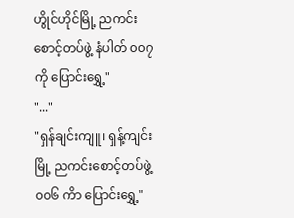ဟွိုင်ဟိုင်မြို့ ညကင်းစောင့်တပ်ဖွဲ့ နံပါတ် ၀၀၇ ကို ပြောင်းရွှေ့"
"..."
"ရှန်ချင်းကျူ၊ ရှန့်ကျင်းမြို့ ညကင်းစောင့်တပ်ဖွဲ့ ၀၀၆ ကိာ ပြောင်းရွှေ့"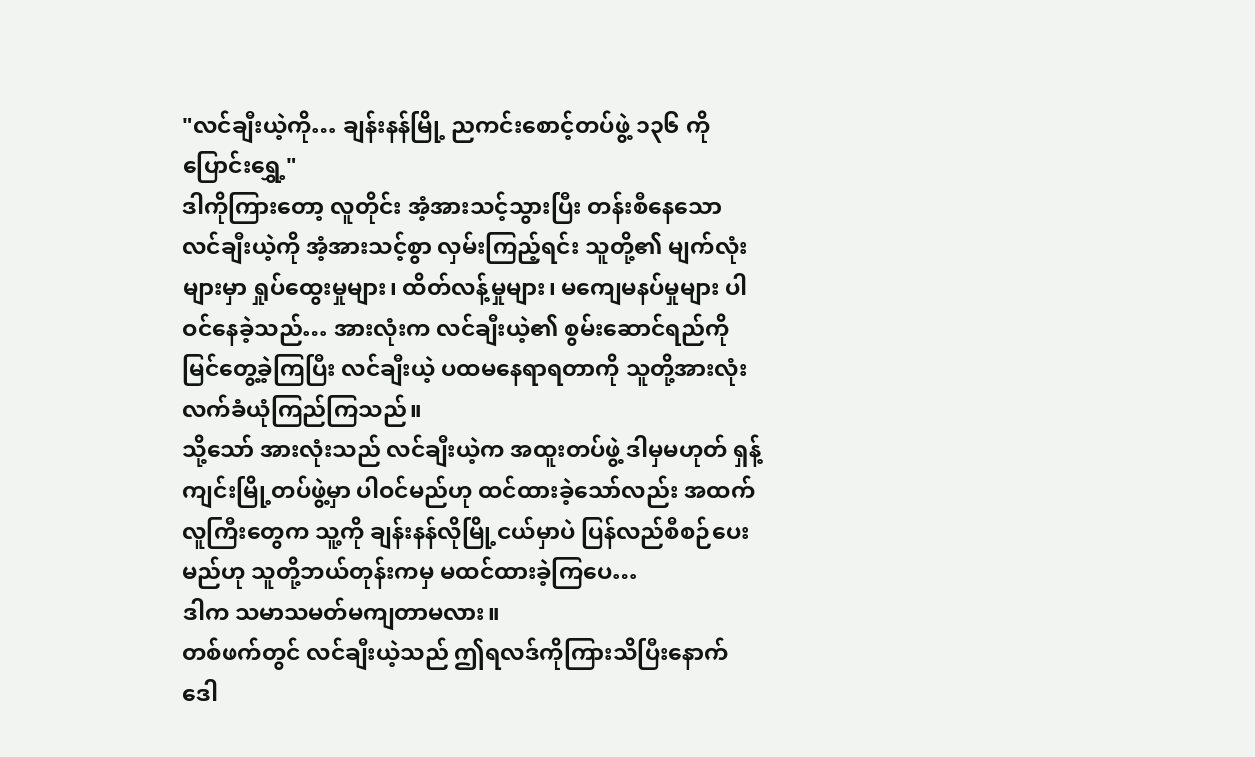"လင်ချီးယဲ့ကို… ချန်းနန်မြို့ ညကင်းစောင့်တပ်ဖွဲ့ ၁၃၆ ကို ပြောင်းရွှေ့"
ဒါကိုကြားတော့ လူတိုင်း အံ့အားသင့်သွားပြီး တန်းစီနေသော လင်ချီးယဲ့ကို အံ့အားသင့်စွာ လှမ်းကြည့်ရင်း သူတို့၏ မျက်လုံးများမှာ ရှုပ်ထွေးမှုများ၊ ထိတ်လန့်မှုများ၊ မကျေမနပ်မှုများ ပါဝင်နေခဲ့သည်… အားလုံးက လင်ချီးယဲ့၏ စွမ်းဆောင်ရည်ကို မြင်တွေ့ခဲ့ကြပြီး လင်ချီးယဲ့ ပထမနေရာရတာကို သူတို့အားလုံး လက်ခံယုံကြည်ကြသည်။
သို့သော် အားလုံးသည် လင်ချီးယဲ့က အထူးတပ်ဖွဲ့ ဒါမှမဟုတ် ရှန့်ကျင်းမြို့တပ်ဖွဲ့မှာ ပါဝင်မည်ဟု ထင်ထားခဲ့သော်လည်း အထက်လူကြီးတွေက သူ့ကို ချန်းနန်လိုမြို့ငယ်မှာပဲ ပြန်လည်စီစဉ်ပေးမည်ဟု သူတို့ဘယ်တုန်းကမှ မထင်ထားခဲ့ကြပေ…
ဒါက သမာသမတ်မကျတာမလား။
တစ်ဖက်တွင် လင်ချီးယဲ့သည် ဤရလဒ်ကိုကြားသိပြီးနောက် ဒေါ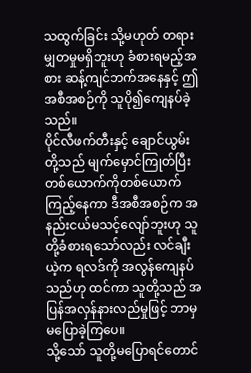သထွက်ခြင်း သို့မဟုတ် တရားမျှတမှုမရှိဘူးဟု ခံစားရမည့်အစား ဆန့်ကျင်ဘက်အနေနှင့် ဤအစီအစဉ်ကို သူပို၍ကျေနပ်ခဲ့သည်။
ပိုင်လီဖက်တီးနှင့် ချောင်ယွမ်းတို့သည် မျက်မှောင်ကြုတ်ပြီး တစ်ယောက်ကိုတစ်ယောက် ကြည့်နေကာ ဒီအစီအစဉ်က အနည်းငယ်မသင့်လျော်ဘူးဟု သူတို့ခံစားရသော်လည်း လင်ချီးယဲ့က ရလဒ်ကို အလွန်ကျေနပ်သည်ဟု ထင်ကာ သူတို့သည် အပြန်အလှန်နားလည်မှုဖြင့် ဘာမှမပြောခဲ့ကြပေ။
သို့သော် သူတို့မပြောရင်တောင်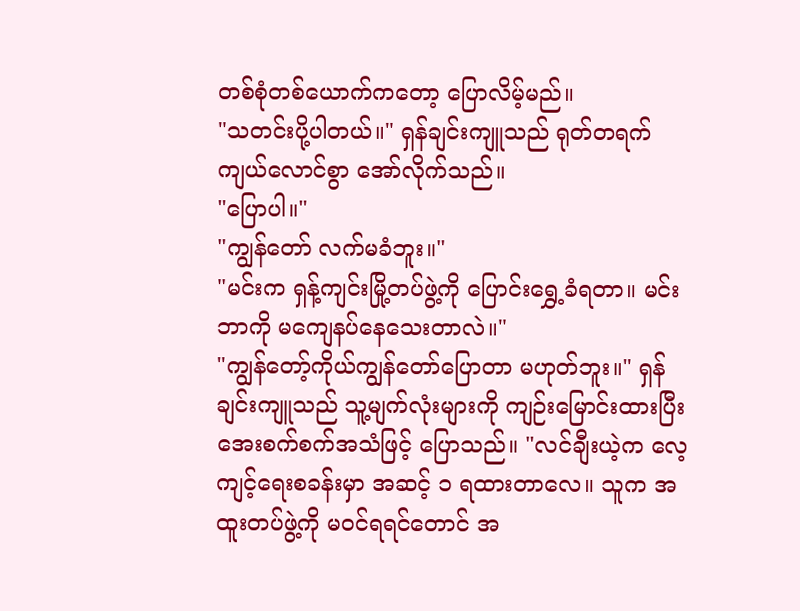တစ်စုံတစ်ယောက်ကတော့ ပြောလိမ့်မည်။
"သတင်းပို့ပါတယ်။" ရှန်ချင်းကျူသည် ရုတ်တရက် ကျယ်လောင်စွာ အော်လိုက်သည်။
"ပြောပါ။"
"ကျွန်တော် လက်မခံဘူး။"
"မင်းက ရှန့်ကျင်းမြို့တပ်ဖွဲ့ကို ပြောင်းရွှေ့ခံရတာ။ မင်းဘာကို မကျေနပ်နေသေးတာလဲ။"
"ကျွန်တော့်ကိုယ်ကျွန်တော်ပြောတာ မဟုတ်ဘူး။" ရှန်ချင်းကျူသည် သူ့မျက်လုံးများကို ကျဉ်းမြောင်းထားပြီး အေးစက်စက်အသံဖြင့် ပြောသည်။ "လင်ချီးယဲ့က လေ့ကျင့်ရေးစခန်းမှာ အဆင့် ၁ ရထားတာလေ။ သူက အထူးတပ်ဖွဲ့ကို မဝင်ရရင်တောင် အ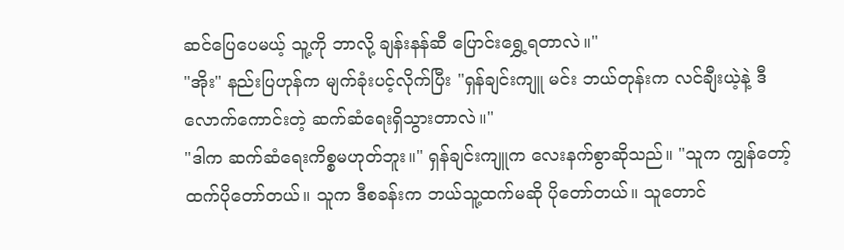ဆင်ပြေပေမယ့် သူ့ကို ဘာလို့ ချန်းနန်ဆီ ပြောင်းရွှေ့ရတာလဲ။"
"အိုး" နည်းပြဟုန်က မျက်ခုံးပင့်လိုက်ပြီး "ရှန်ချင်းကျူ မင်း ဘယ်တုန်းက လင်ချီးယဲ့နဲ့ ဒီလောက်ကောင်းတဲ့ ဆက်ဆံရေးရှိသွားတာလဲ။"
"ဒါက ဆက်ဆံရေးကိစ္စမဟုတ်ဘူး။" ရှန်ချင်းကျူက လေးနက်စွာဆိုသည်။ "သူက ကျွန်တော့်ထက်ပိုတော်တယ်။ သူက ဒီစခန်းက ဘယ်သူ့ထက်မဆို ပိုတော်တယ်။ သူတောင်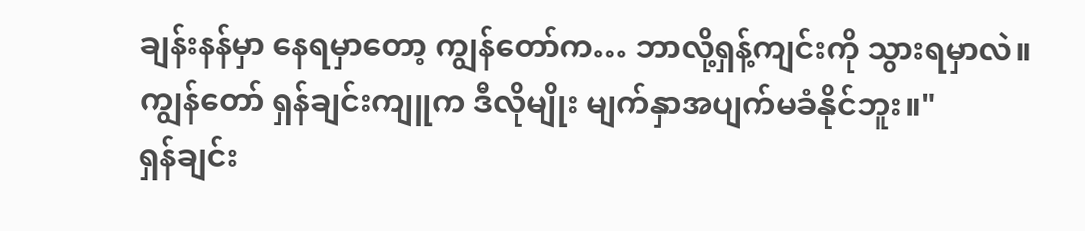ချန်းနန်မှာ နေရမှာတော့ ကျွန်တော်က… ဘာလို့ရှန့်ကျင်းကို သွားရမှာလဲ။
ကျွန်တော် ရှန်ချင်းကျူက ဒီလိုမျိုး မျက်နှာအပျက်မခံနိုင်ဘူး။"
ရှန်ချင်း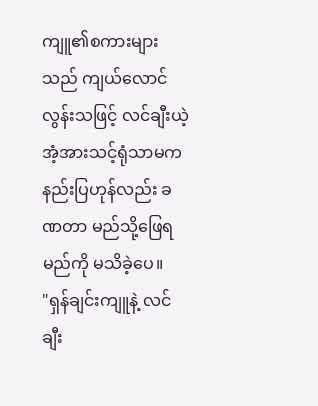ကျူ၏စကားများသည် ကျယ်လောင်လွန်းသဖြင့် လင်ချီးယဲ့ အံ့အားသင့်ရုံသာမက နည်းပြဟုန်လည်း ခဏတာ မည်သို့ဖြေရမည်ကို မသိခဲ့ပေ။
"ရှန်ချင်းကျူနဲ့ လင်ချီး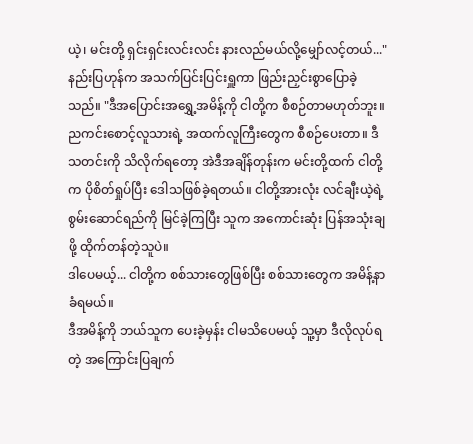ယဲ့၊ မင်းတို့ ရှင်းရှင်းလင်းလင်း နားလည်မယ်လို့မျှော်လင့်တယ်..." နည်းပြဟုန်က အသက်ပြင်းပြင်းရှူကာ ဖြည်းညှင်းစွာပြောခဲ့သည်။ "ဒီအပြောင်းအရွှေ့အမိန့်ကို ငါတို့က စီစဉ်တာမဟုတ်ဘူး။ ညကင်းစောင့်လူသားရဲ့ အထက်လူကြီးတွေက စီစဉ်ပေးတာ။ ဒီသတင်းကို သိလိုက်ရတော့ အဲဒီအချိန်တုန်းက မင်းတို့ထက် ငါတို့က ပိုစိတ်ရှုပ်ပြီး ဒေါသဖြစ်ခဲ့ရတယ်။ ငါတို့အားလုံး လင်ချီးယဲ့ရဲ့စွမ်းဆောင်ရည်ကို မြင်ခဲ့ကြပြီး သူက အကောင်းဆုံး ပြန်အသုံးချဖို့ ထိုက်တန်တဲ့သူပဲ။
ဒါပေမယ့်... ငါတို့က စစ်သားတွေဖြစ်ပြီး စစ်သားတွေက အမိန့်နာခံရမယ်။
ဒီအမိန့်ကို ဘယ်သူက ပေးခဲ့မှန်း ငါမသိပေမယ့် သူ့မှာ ဒီလိုလုပ်ရတဲ့ အကြောင်းပြချက်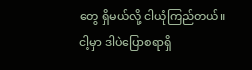တွေ ရှိမယ်လို့ ငါယုံကြည်တယ်။
ငါ့မှာ ဒါပဲပြောစရာရှိ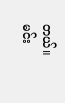တယ်။ မင်း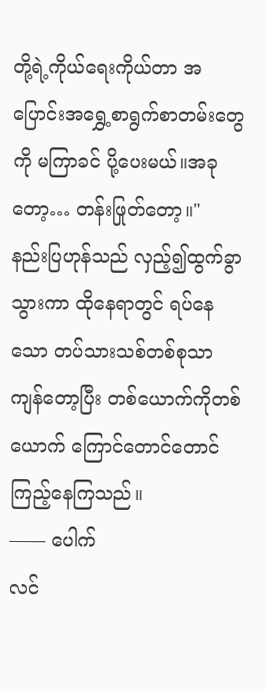တို့ရဲ့ကိုယ်ရေးကိုယ်တာ အပြောင်းအရွှေ့စာရွက်စာတမ်းတွေကို မကြာခင် ပို့ပေးမယ်။အခုတော့… တန်းဖြုတ်တော့။"
နည်းပြဟုန်သည် လှည့်၍ထွက်ခွာသွားကာ ထိုနေရာတွင် ရပ်နေသော တပ်သားသစ်တစ်စုသာ ကျန်တော့ပြီး တစ်ယောက်ကိုတစ်ယောက် ကြောင်တောင်တောင်ကြည့်နေကြသည်။
—— ပေါက်
လင်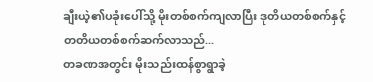ချီးယဲ့၏ပခုံးပေါ်သို့ မိုးတစ်စက်ကျလာပြီး ဒုတိယတစ်စက်နှင့် တတိယတစ်စက်ဆက်လာသည်...
တခဏအတွင်း မိုးသည်းထန်စွာရွာခဲ့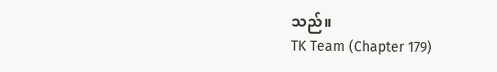သည်။
TK Team (Chapter 179)